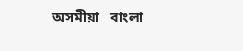অসমীয়া   বাংলা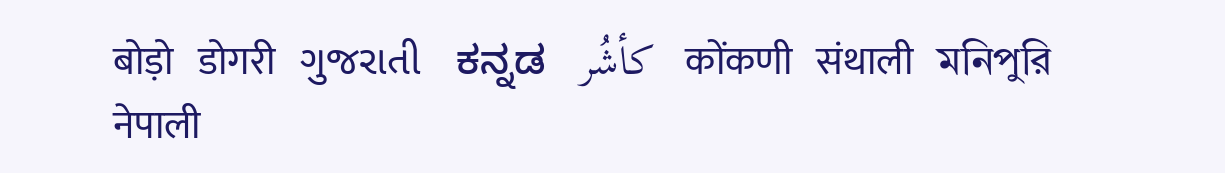बोड़ो   डोगरी   ગુજરાતી   ಕನ್ನಡ   كأشُر   कोंकणी   संथाली   মনিপুরি   नेपाली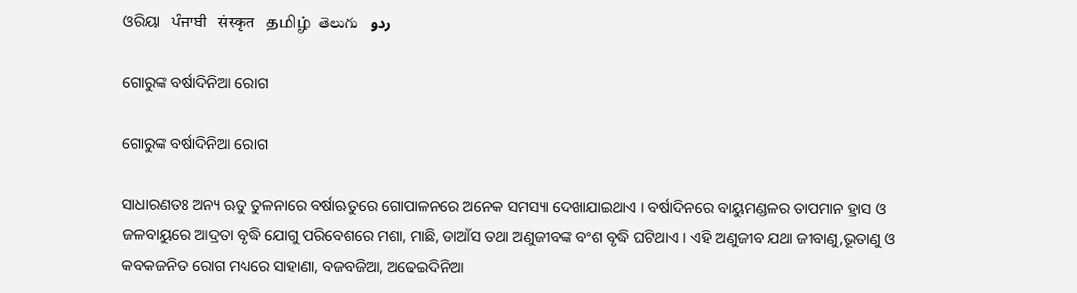ଓରିୟା   ਪੰਜਾਬੀ   संस्कृत   தமிழ்  తెలుగు   ردو

ଗୋରୁଙ୍କ ବର୍ଷାଦିନିଆ ରୋଗ

ଗୋରୁଙ୍କ ବର୍ଷାଦିନିଆ ରୋଗ

ସାଧାରଣତଃ ଅନ୍ୟ ଋତୁ ତୁଳନାରେ ବର୍ଷାଋତୁରେ ଗୋପାଳନରେ ଅନେକ ସମସ୍ୟା ଦେଖାଯାଇଥାଏ । ବର୍ଷାଦିନରେ ବାୟୁମଣ୍ଡଳର ତାପମାନ ହ୍ରାସ ଓ ଜଳବାୟୁରେ ଆଦ୍ରତା ବୃଦ୍ଧି ଯୋଗୁ ପରିବେଶରେ ମଶା, ମାଛି, ଡାଆଁସ ତଥା ଅଣୁଜୀବଙ୍କ ବଂଶ ବୃଦ୍ଧି ଘଟିଥାଏ । ଏହି ଅଣୁଜୀବ ଯଥା ଜୀବାଣୁ,ଭୂତାଣୁ ଓ କବକଜନିତ ରୋଗ ମଧ୍ୟରେ ସାହାଣା, ବଜବଜିଆ, ଅଢେଇଦିନିଆ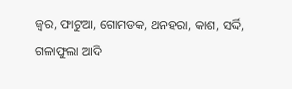ଜ୍ଵର, ଫାଟୁଆ, ଗୋମଡକ, ଥନହରା, କାଶ, ସର୍ଦ୍ଦି, ଗଳାଫୁଲା ଆଦି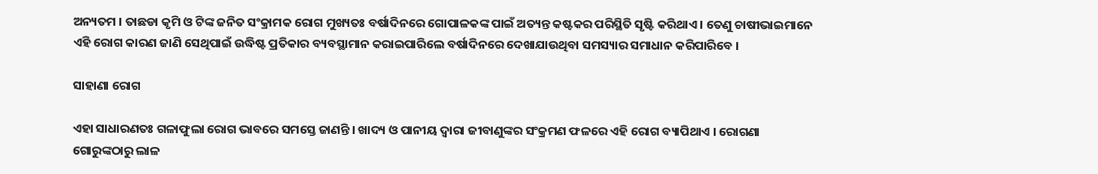ଅନ୍ୟତମ । ତାଛଡା କୃମି ଓ ଟିଙ୍କ ଜନିତ ସଂକ୍ରାମକ ରୋଗ ମୁଖ୍ୟତଃ ବର୍ଷାଦିନରେ ଗୋପାଳକଙ୍କ ପାଇଁ ଅତ୍ୟନ୍ତ କଷ୍ଟକର ପରିସ୍ଥିତି ସୃଷ୍ଟି କରିଥାଏ । ତେଣୁ ଚାଷୀଭାଇମାନେ ଏହି ରୋଗ କାରଣ ଜାଣି ସେଥିପାଇଁ ଉଦ୍ଧିଷ୍ଟ ପ୍ରତିକାର ବ୍ୟବସ୍ଥାମାନ କରାଇପାରିଲେ ବର୍ଷାଦିନରେ ଦେଖାଯାଉଥିବା ସମସ୍ୟାର ସମାଧାନ କରିପାରିବେ ।

ସାହାଣା ରୋଗ

ଏହା ସାଧାରଣତଃ ଗଳାଫୁଲା ରୋଗ ଭାବରେ ସମସ୍ତେ ଜାଣନ୍ତି । ଖାଦ୍ୟ ଓ ପାନୀୟ ଦ୍ଵାରା ଜୀବାଣୁଙ୍କର ସଂକ୍ରମଣ ଫଳରେ ଏହି ରୋଗ ବ୍ୟାପିଥାଏ । ରୋଗଣା ଗୋରୁଙ୍କଠାରୁ ଲାଳ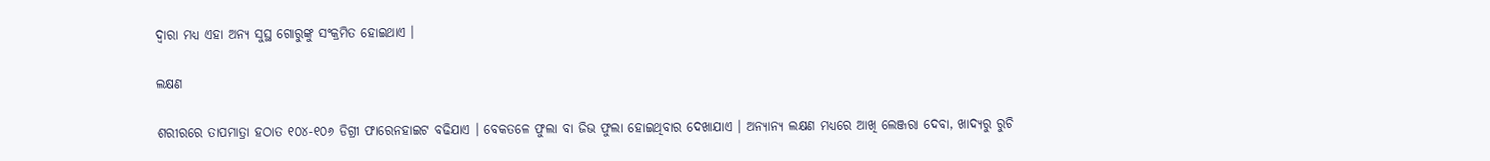ଦ୍ଵାରା ମଧ୍ୟ ଏହା ଅନ୍ୟ ସୁସ୍ଥ ଗୋରୁଙ୍କୁ ସଂକ୍ରମିତ ହୋଇଥାଏ ।

ଲକ୍ଷଣ

ଶରୀରରେ ତାପମାତ୍ରା ହଠାତ ୧୦୪-୧୦୬ ଡିଗ୍ରୀ ଫାରେନହାଇଟ ବଢିଯାଏ । ବେକତଳେ ଫୁଲା ବା ଜିଭ ଫୁଲା ହୋଇଥିବାର ଦେଖାଯାଏ । ଅନ୍ୟାନ୍ୟ ଲକ୍ଷଣ ମଧ୍ୟରେ ଆଖି ଲେଞ୍ଜରା ଦେବା, ଖାଦ୍ୟରୁ ରୁଚି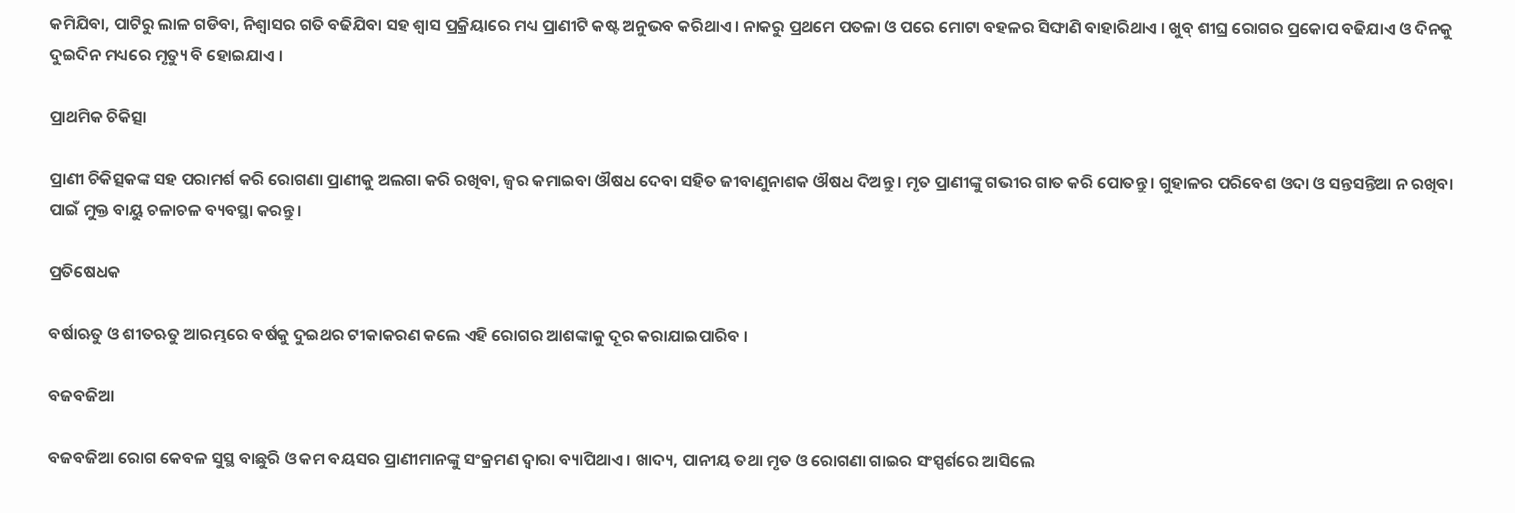କମିଯିବା, ପାଟିରୁ ଲାଳ ଗଡିବା, ନିଶ୍ଵାସର ଗତି ବଢିଯିବା ସହ ଶ୍ଵାସ ପ୍ରକ୍ରିୟାରେ ମଧ୍ୟ ପ୍ରାଣୀଟି କଷ୍ଟ ଅନୁଭବ କରିଥାଏ । ନାକରୁ ପ୍ରଥମେ ପତଳା ଓ ପରେ ମୋଟା ବହଳର ସିଙ୍ଘାଣି ବାହାରିଥାଏ । ଖୁବ୍ ଶୀଘ୍ର ରୋଗର ପ୍ରକୋପ ବଢିଯାଏ ଓ ଦିନକୁ ଦୁଇଦିନ ମଧ୍ୟରେ ମୃତ୍ୟୁ ବି ହୋଇଯାଏ ।

ପ୍ରାଥମିକ ଚିକିତ୍ସା

ପ୍ରାଣୀ ଚିକିତ୍ସକଙ୍କ ସହ ପରାମର୍ଶ କରି ରୋଗଣା ପ୍ରାଣୀକୁ ଅଲଗା କରି ରଖିବା, ଜ୍ଵର କମାଇବା ଔଷଧ ଦେବା ସହିତ ଜୀବାଣୁନାଶକ ଔଷଧ ଦିଅନ୍ତୁ । ମୃତ ପ୍ରାଣୀଙ୍କୁ ଗଭୀର ଗାତ କରି ପୋତନ୍ତୁ । ଗୁହାଳର ପରିବେଶ ଓଦା ଓ ସନ୍ତସନ୍ତିଆ ନ ରଖିବା ପାଇଁ ମୁକ୍ତ ବାୟୁ ଚଳାଚଳ ବ୍ୟବସ୍ଥା କରନ୍ତୁ ।

ପ୍ରତିଷେଧକ

ବର୍ଷାଋତୁ ଓ ଶୀତଋତୁ ଆରମ୍ଭରେ ବର୍ଷକୁ ଦୁଇଥର ଟୀକାକରଣ କଲେ ଏହି ରୋଗର ଆଶଙ୍କାକୁ ଦୂର କରାଯାଇପାରିବ ।

ବଜବଜିଆ

ବଜବଜିଆ ରୋଗ କେବଳ ସୁସ୍ଥ ବାଛୁରି ଓ କମ ବୟସର ପ୍ରାଣୀମାନଙ୍କୁ ସଂକ୍ରମଣ ଦ୍ଵାରା ବ୍ୟାପିଥାଏ । ଖାଦ୍ୟ, ପାନୀୟ ତଥା ମୃତ ଓ ରୋଗଣା ଗାଇର ସଂସ୍ପର୍ଶରେ ଆସିଲେ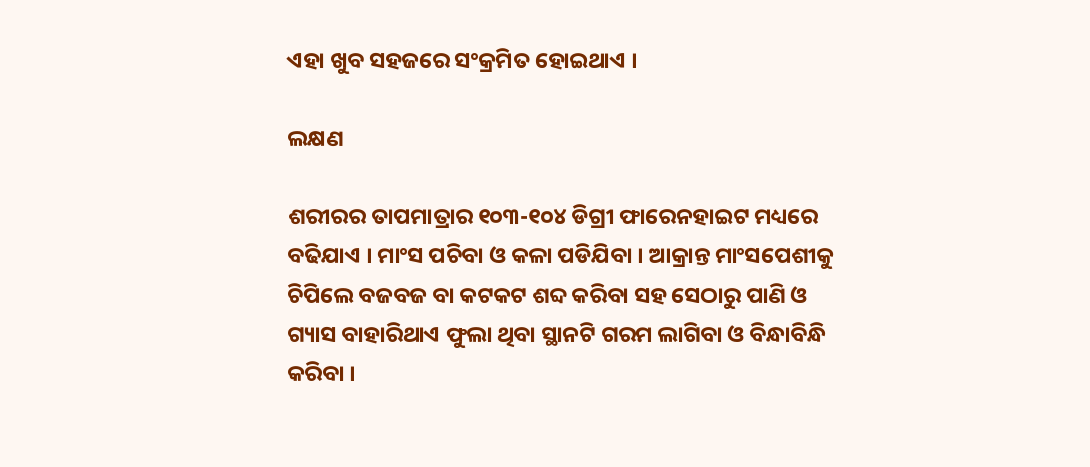ଏହା ଖୁବ ସହଜରେ ସଂକ୍ରମିତ ହୋଇଥାଏ ।

ଲକ୍ଷଣ

ଶରୀରର ତାପମାତ୍ରାର ୧୦୩-୧୦୪ ଡିଗ୍ରୀ ଫାରେନହାଇଟ ମଧ୍ୟରେ ବଢିଯାଏ । ମାଂସ ପଚିବା ଓ କଳା ପଡିଯିବା । ଆକ୍ରାନ୍ତ ମାଂସପେଶୀକୁ ଚିପିଲେ ବଜବଜ ବା କଟକଟ ଶବ୍ଦ କରିବା ସହ ସେଠାରୁ ପାଣି ଓ ଗ୍ୟାସ ବାହାରିଥାଏ ଫୁଲା ଥିବା ସ୍ଥାନଟି ଗରମ ଲାଗିବା ଓ ବିନ୍ଧାବିନ୍ଧି କରିବା ।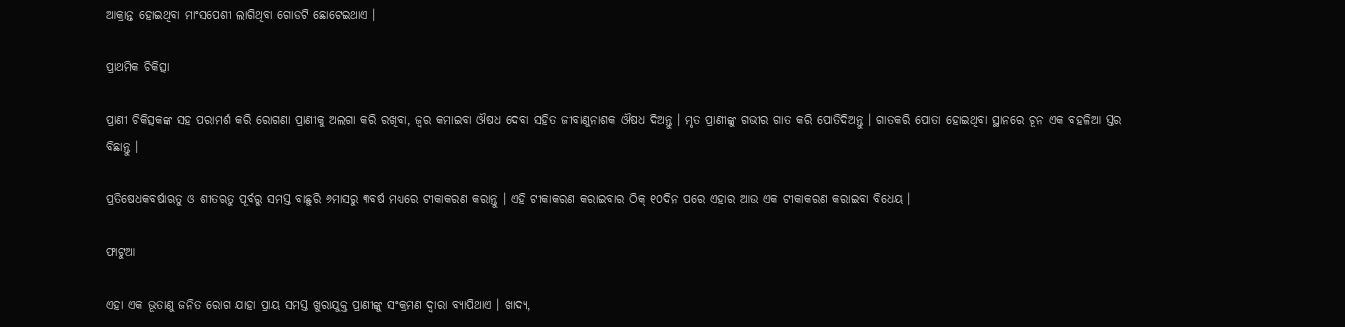ଆକ୍ରାନ୍ତ ହୋଇଥିବା ମାଂସପେଶୀ ଲାଗିଥିବା ଗୋଡଟି ଛୋଟେଇଥାଏ ।

ପ୍ରାଥମିକ ଚିକିତ୍ସା

ପ୍ରାଣୀ ଚିକିତ୍ସକଙ୍କ ସହ ପରାମର୍ଶ କରି ରୋଗଣା ପ୍ରାଣୀକୁ ଅଲଗା କରି ରଖିବା, ଜ୍ଵର କମାଇବା ଔଷଧ ଦେବା ସହିତ ଜୀବାଣୁନାଶକ ଔଷଧ ଦିଅନ୍ତୁ । ମୃତ ପ୍ରାଣୀଙ୍କୁ ଗଭୀର ଗାତ କରି ପୋତିଦିଅନ୍ତୁ । ଗାତକରି ପୋତା ହୋଇଥିବା ସ୍ଥାନରେ ଚୂନ ଏକ ବହଳିଆ ସ୍ତର ବିଛାନ୍ତୁ ।

ପ୍ରତିଷେଧକବର୍ଷାଋତୁ ଓ ଶୀତଋତୁ ପୂର୍ବରୁ ସମସ୍ତ ବାଛୁରି ୬ମାସରୁ ୩ବର୍ଷ ମଧ୍ୟରେ ଟୀକାକରଣ କରାନ୍ତୁ । ଏହି ଟୀକାକରଣ କରାଇବାର ଠିକ୍ ୧୦ଦିନ ପରେ ଏହାର ଆଉ ଏକ ଟୀକାକରଣ କରାଇବା ବିଧେୟ ।

ଫାଟୁଆ

ଏହା ଏକ ଭୂତାଣୁ ଜନିତ ରୋଗ ଯାହା ପ୍ରାୟ ସମସ୍ତ ଖୁରାଯୁକ୍ତ ପ୍ରାଣୀଙ୍କୁ ସଂକ୍ରମଣ ଦ୍ଵାରା ବ୍ୟାପିଥାଏ । ଖାଦ୍ୟ,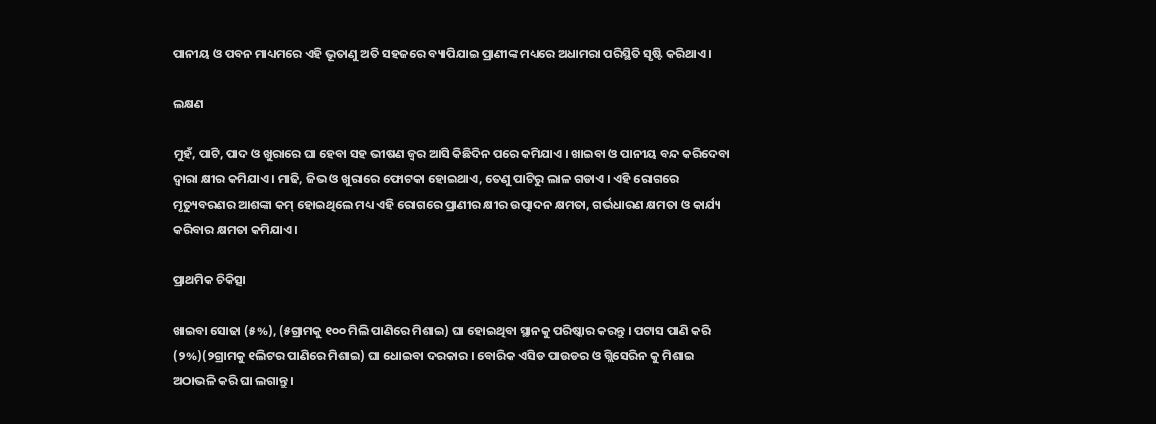ପାନୀୟ ଓ ପବନ ମାଧ୍ୟମରେ ଏହି ଭୂତାଣୁ ଅତି ସହଜରେ ବ୍ୟାପିଯାଇ ପ୍ରାଣୀଙ୍କ ମଧ୍ୟରେ ଅଧାମରା ପରିସ୍ଥିତି ସୃଷ୍ଟି କରିଥାଏ ।

ଲକ୍ଷଣ

ମୁହଁ, ପାଟି, ପାଦ ଓ ଖୁରାରେ ଘା ହେବା ସହ ଭୀଷଣ ଜ୍ଵର ଆସି କିଛିଦିନ ପରେ କମିଯାଏ । ଖାଇବା ଓ ପାନୀୟ ବନ୍ଦ କରିଦେବା ଦ୍ଵାରା କ୍ଷୀର କମିଯାଏ । ମାଢି, ଜିଭ ଓ ଖୁରାରେ ଫୋଟକା ହୋଇଥାଏ, ତେଣୁ ପାଟିରୁ ଲାଳ ଗଡାଏ । ଏହି ରୋଗରେ ମୃତ୍ୟୁବରଣର ଆଶଙ୍କା କମ୍ ହୋଇଥିଲେ ମଧ୍ୟ ଏହି ରୋଗରେ ପ୍ରାଣୀର କ୍ଷୀର ଉତ୍ପାଦନ କ୍ଷମତା, ଗର୍ଭଧାରଣ କ୍ଷମତା ଓ କାର୍ଯ୍ୟ କରିବାର କ୍ଷମତା କମିଯାଏ ।

ପ୍ରାଥମିକ ଚିକିତ୍ସା

ଖାଇବା ସୋଢା (୫%), (୫ଗ୍ରାମକୁ ୧୦୦ ମିଲି ପାଣିରେ ମିଶାଇ) ଘା ହୋଇଥିବା ସ୍ଥାନକୁ ପରିଷ୍କାର କରନ୍ତୁ । ପଟାସ ପାଣି କରି (୨%)(୨ଗ୍ରାମକୁ ୧ଲିଟର ପାଣିରେ ମିଶାଇ) ଘା ଧୋଇବା ଦରକାର । ବୋରିକ ଏସିଡ ପାଉଡର ଓ ଗ୍ଲିସେରିନ କୁ ମିଶାଇ ଅଠାଭଳି କରି ଘା ଲଗାନ୍ତୁ ।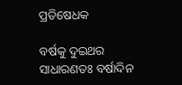ପ୍ରତିଷେଧକ

ବର୍ଷକୁ ଦୁଇଥର ସାଧାରଣତଃ ବର୍ଷାଦିନ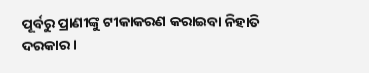ପୂର୍ବରୁ ପ୍ରାଣୀଙ୍କୁ ଟୀକାକରଣ କରାଇବା ନିହାତି ଦରକାର ।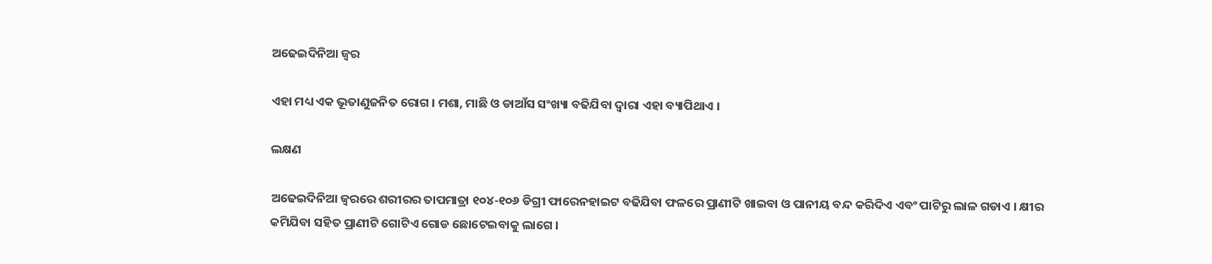ଅଢେଇଦିନିଆ ଜ୍ଵର

ଏହା ମଧ୍ୟ ଏକ ଭୂତାଣୁଜନିତ ରୋଗ । ମଶା, ମାଛି ଓ ଡାଆଁସ ସଂଖ୍ୟା ବଢିଯିବା ଦ୍ଵାରା ଏହା ବ୍ୟାପିଥାଏ ।

ଲକ୍ଷଣ

ଅଢେଇଦିନିଆ ଜ୍ଵରରେ ଶରୀରର ତାପମାତ୍ରା ୧୦୪-୧୦୬ ଡିଗ୍ରୀ ଫାରେନହାଇଟ ବଢିଯିବା ଫଳରେ ପ୍ରାଣୀଟି ଖାଇବା ଓ ପାନୀୟ ବନ୍ଦ କରିଦିଏ ଏବଂ ପାଟିରୁ ଲାଳ ଗଡାଏ । କ୍ଷୀର କମିଯିବା ସହିତ ପ୍ରାଣୀଟି ଗୋଟିଏ ଗୋଡ ଛୋଟେଇବାକୁ ଲାଗେ ।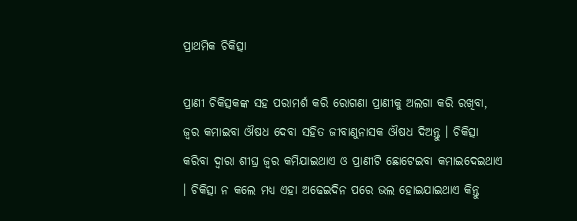ପ୍ରାଥମିକ ଚିକିତ୍ସା

ପ୍ରାଣୀ ଚିକିତ୍ସକଙ୍କ ସହ ପରାମର୍ଶ କରି ରୋଗଣା ପ୍ରାଣୀକୁ ଅଲଗା କରି ରଖିବା, ଜ୍ଵର କମାଇବା ଔଷଧ ଦେବା ସହିତ ଜୀବାଣୁନାସକ ଔଷଧ ଦିଅନ୍ତୁ । ଚିକିତ୍ସା କରିବା ଦ୍ଵାରା ଶୀଘ୍ର ଜ୍ଵର କମିଯାଇଥାଏ ଓ ପ୍ରାଣୀଟି ଛୋଟେଇବା କମାଇଦେଇଥାଏ । ଚିକିତ୍ସା ନ କଲେ ମଧ୍ୟ ଏହା ଅଢେଇଦିନ ପରେ ଭଲ ହୋଇଯାଇଥାଏ କିନ୍ତୁ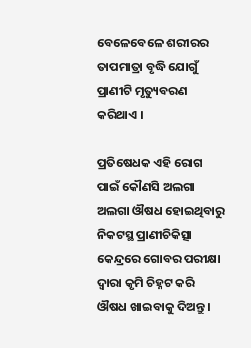ବେଳେବେଳେ ଶରୀରର ତାପମାତ୍ରା ବୃଦ୍ଧି ଯୋଗୁଁ ପ୍ରାଣୀଟି ମୃତ୍ୟୁବରଣ କରିଥାଏ ।

ପ୍ରତିଷେଧକ ଏହି ରୋଗ ପାଇଁ କୌଣସି ଅଲଗା ଅଲଗା ଔଷଧ ହୋଇଥିବାରୁ ନିକଟସ୍ଥ ପ୍ରାଣୀଚିକିତ୍ସା କେନ୍ଦ୍ରରେ ଗୋବର ପରୀକ୍ଷା ଦ୍ଵାରା କୃମି ଚିହ୍ନଟ କରି ଔଷଧ ଖାଇବାକୁ ଦିଅନ୍ତୁ ।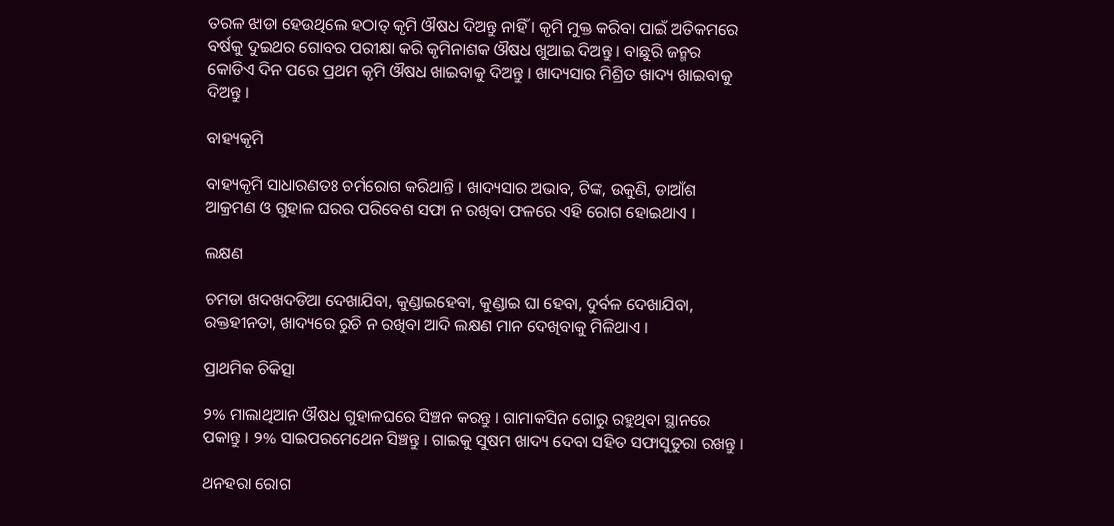ତରଳ ଝାଡା ହେଉଥିଲେ ହଠାତ୍ କୃମି ଔଷଧ ଦିଅନ୍ତୁ ନାହିଁ । କୃମି ମୁକ୍ତ କରିବା ପାଇଁ ଅତିକମରେ ବର୍ଷକୁ ଦୁଇଥର ଗୋବର ପରୀକ୍ଷା କରି କୃମିନାଶକ ଔଷଧ ଖୁଆଇ ଦିଅନ୍ତୁ । ବାଛୁରି ଜନ୍ମର କୋଡିଏ ଦିନ ପରେ ପ୍ରଥମ କୃମି ଔଷଧ ଖାଇବାକୁ ଦିଅନ୍ତୁ । ଖାଦ୍ୟସାର ମିଶ୍ରିତ ଖାଦ୍ୟ ଖାଇବାକୁ ଦିଅନ୍ତୁ ।

ବାହ୍ୟକୃମି

ବାହ୍ୟକୃମି ସାଧାରଣତଃ ଚର୍ମରୋଗ କରିଥାନ୍ତି । ଖାଦ୍ୟସାର ଅଭାବ, ଟିଙ୍କ, ଉକୁଣି, ଡାଆଁଶ ଆକ୍ରମଣ ଓ ଗୁହାଳ ଘରର ପରିବେଶ ସଫା ନ ରଖିବା ଫଳରେ ଏହି ରୋଗ ହୋଇଥାଏ ।

ଲକ୍ଷଣ

ଚମଡା ଖଦଖଦଡିଆ ଦେଖାଯିବା, କୁଣ୍ଡାଇହେବା, କୁଣ୍ଡାଇ ଘା ହେବା, ଦୁର୍ବଳ ଦେଖାଯିବା, ରକ୍ତହୀନତା, ଖାଦ୍ୟରେ ରୁଚି ନ ରଖିବା ଆଦି ଲକ୍ଷଣ ମାନ ଦେଖିବାକୁ ମିଳିଥାଏ ।

ପ୍ରାଥମିକ ଚିକିତ୍ସା

୨% ମାଲାଥିଆନ ଔଷଧ ଗୁହାଳଘରେ ସିଞ୍ଚନ କରନ୍ତୁ । ଗାମାକସିନ ଗୋରୁ ରହୁଥିବା ସ୍ଥାନରେ ପକାନ୍ତୁ । ୨% ସାଇପରମେଥେନ ସିଞ୍ଚନ୍ତୁ । ଗାଇକୁ ସୁଷମ ଖାଦ୍ୟ ଦେବା ସହିତ ସଫାସୁତୁରା ରଖନ୍ତୁ ।

ଥନହରା ରୋଗ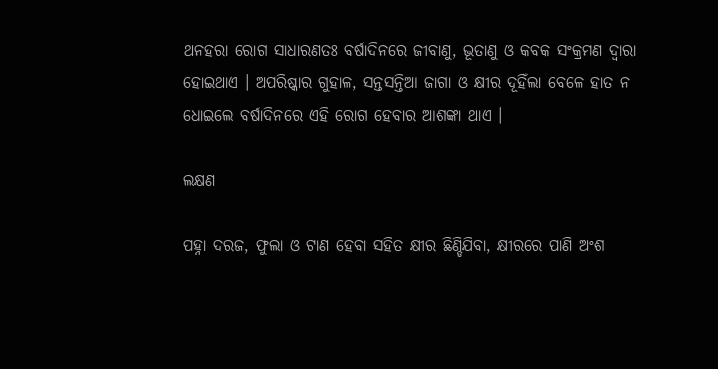ଥନହରା ରୋଗ ସାଧାରଣତଃ ବର୍ଷାଦିନରେ ଜୀବାଣୁ, ଭୂତାଣୁ ଓ କବକ ସଂକ୍ରମଣ ଦ୍ଵାରା ହୋଇଥାଏ । ଅପରିଷ୍କାର ଗୁହାଳ, ସନ୍ତସନ୍ତିଆ ଜାଗା ଓ କ୍ଷୀର ଦୂହିଁଲା ବେଳେ ହାତ ନ ଧୋଇଲେ ବର୍ଷାଦିନରେ ଏହି ରୋଗ ହେବାର ଆଶଙ୍କା ଥାଏ ।

ଲକ୍ଷଣ

ପହ୍ନା ଦରଜ, ଫୁଲା ଓ ଟାଣ ହେବା ସହିତ କ୍ଷୀର ଛିଣ୍ଡିଯିବା, କ୍ଷୀରରେ ପାଣି ଅଂଶ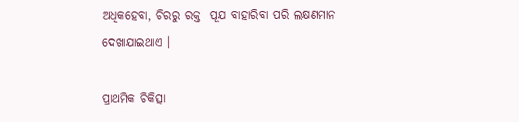ଅଧିକହେବା, ଚିରରୁ ରକ୍ତ  ପୂଯ ବାହାରିବା ପରି ଲକ୍ଷଣମାନ ଦେଖାଯାଇଥାଏ ।

ପ୍ରାଥମିକ ଚିକିତ୍ସା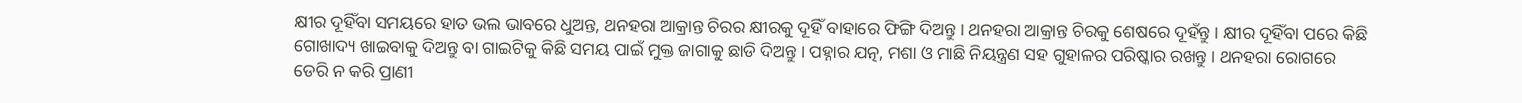କ୍ଷୀର ଦୂହିଁବା ସମୟରେ ହାତ ଭଲ ଭାବରେ ଧୁଅନ୍ତ, ଥନହରା ଆକ୍ରାନ୍ତ ଚିରର କ୍ଷୀରକୁ ଦୂହିଁ ବାହାରେ ଫିଙ୍ଗି ଦିଅନ୍ତୁ । ଥନହରା ଆକ୍ରାନ୍ତ ଚିରକୁ ଶେଷରେ ଦୂହଁନ୍ତୁ । କ୍ଷୀର ଦୂହିଁବା ପରେ କିଛି ଗୋଖାଦ୍ୟ ଖାଇବାକୁ ଦିଅନ୍ତୁ ବା ଗାଇଟିକୁ କିଛି ସମୟ ପାଇଁ ମୁକ୍ତ ଜାଗାକୁ ଛାଡି ଦିଅନ୍ତୁ । ପହ୍ନାର ଯତ୍ନ, ମଶା ଓ ମାଛି ନିୟନ୍ତ୍ରଣ ସହ ଗୁହାଳର ପରିଷ୍କାର ରଖନ୍ତୁ । ଥନହରା ରୋଗରେ ଡେରି ନ କରି ପ୍ରାଣୀ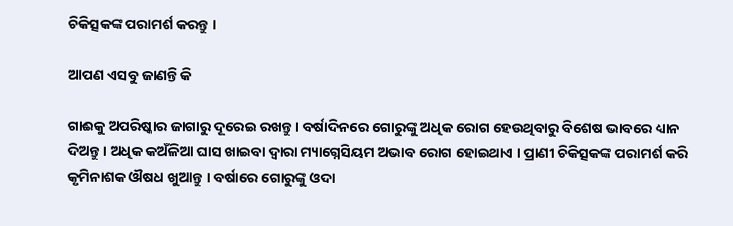ଚିକିତ୍ସକଙ୍କ ପରାମର୍ଶ କରନ୍ତୁ ।

ଆପଣ ଏସବୁ ଜାଣନ୍ତି କି

ଗାଈକୁ ଅପରିଷ୍କାର ଜାଗାରୁ ଦୂରେଇ ରଖନ୍ତୁ । ବର୍ଷାଦିନରେ ଗୋରୁଙ୍କୁ ଅଧିକ ରୋଗ ହେଉଥିବାରୁ ବିଶେଷ ଭାବରେ ଧ୍ୟାନ ଦିଅନ୍ତୁ । ଅଧିକ କଅଁଳିଆ ଘାସ ଖାଇବା ଦ୍ଵାରା ମ୍ୟାଗ୍ନେସିୟମ ଅଭାବ ରୋଗ ହୋଇଥାଏ । ପ୍ରାଣୀ ଚିକିତ୍ସକଙ୍କ ପରାମର୍ଶ କରି କୃମିନାଶକ ଔଷଧ ଖୁଆନ୍ତୁ । ବର୍ଷାରେ ଗୋରୁଙ୍କୁ ଓଦା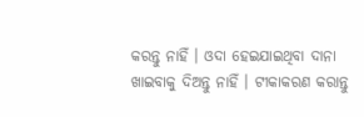କରନ୍ତୁ ନାହିଁ । ଓଦା ହେଇଯାଇଥିବା ଦାନା ଖାଇବାକୁ ଦିଅନ୍ତୁ ନାହିଁ । ଟୀକାକରଣ କରାନ୍ତୁ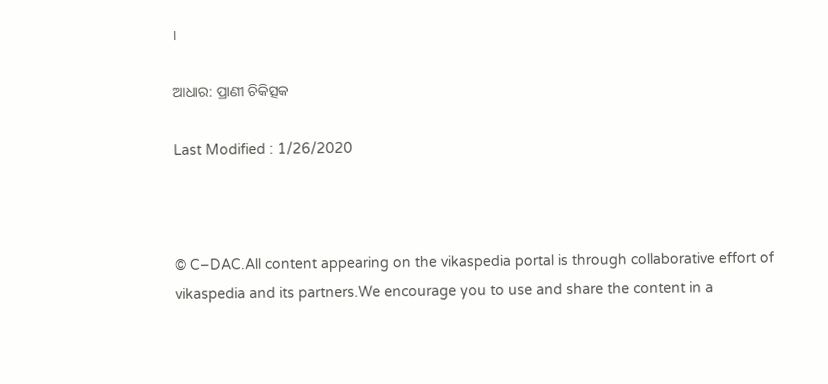।

ଆଧାର: ପ୍ରାଣୀ ଚିକିତ୍ସକ

Last Modified : 1/26/2020



© C–DAC.All content appearing on the vikaspedia portal is through collaborative effort of vikaspedia and its partners.We encourage you to use and share the content in a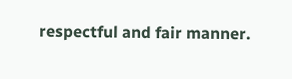respectful and fair manner.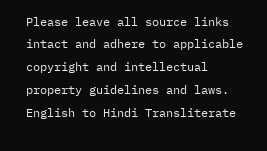Please leave all source links intact and adhere to applicable copyright and intellectual property guidelines and laws.
English to Hindi Transliterate